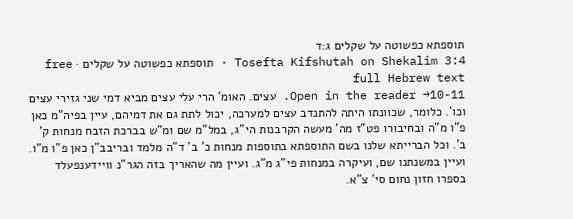תוספתא כפשוטה על שקלים ג:ד
Tosefta Kifshutah on Shekalim 3:4 · תוספתא כפשוטה על שקלים · free full Hebrew text
Open in the reader →10-11. עצים. האומ' הרי עלי עצים מביא דמי שני גזירי עצים וכו'. כלומר, שכוונתו היתה להתנדב עצים למערכה, יכול לתת גם את דמיהם, עיין בפיה"מ כאן פ"ו מ"ה ובחיבורו פט"ז מה' מעשה הקרבנות הי"ג, במל"מ שם ומ"ש בברכת הזבח מנחות ק' ב'. וכל הברייתא שלנו בשם התוספתא בתוספות מנחות כ' ב' ד"ה מלמד ובריבב"ן כאן פ"ו מ"ו. ועיין במשנתנו שם, ועיקרה במנחות פי"ג מ"ג. ועיין מה שהאריך בזה הגר"נ וויידענפעלד בספרו חזון נחום סי' צ"א.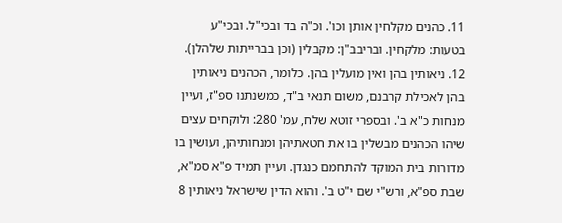11. כהנים מקלחין אותן וכו'. וכ"ה בד ובכי"ל. ובכי"ע בטעות: מלקחין. ובריבב"ן: מקבלין (וכן בברייתות שלהלן).
12. ניאותין בהן ואין מועלין בהן. כלומר, הכהנים ניאותין בהן לאכילת קרבנם, משום תנאי ב"ד, כמשנתנו ספ"ז, ועיין מנחות כ"א ב'. ובספרי זוטא שלח, עמ' 280: ולוקחים עצים שיהו הכהנים מבשלין בו את חטאתיהן ומנחותיהן, ועושין בו מדורות בית המוקד להתחמם כנגדן. ועיין תמיד פ"א סמ"א, שבת ספ"א, ורש"י שם י"ט ב'. והוא הדין שישראל ניאותין 8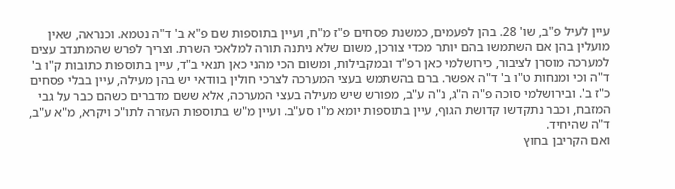עיין לעיל פ"ב, שו' 28. בהן לפעמים, כמשנת פסחים פ"ז מ"ח, ועיין בתוספות שם פ"א ב' ד"ה נטמא. וכנראה, שאין מועלין בהן אם השתמשו בהם יותר מכדי צורכן, משום שלא ניתנה תורה למלאכי השרת. וצריך לפרש שהמתנדב עצים למערכה מוסרן לציבור, כירושלמי כאן רפ"ד ובמקבילות, ומשום הכי מהני כאן תנאי ב"ד, עיין בתוספות כתובות ק"ו ב' ד"ה וכי ומנחות ט"ו ב' ד"ה אפשר. ברם בהשתמש בעצי המערכה לצרכי חולין בוודאי יש בהן מעילה, עיין בבלי פסחים כ"ז ב'. ובירושלמי סוכה פ"ה ה"ג, נ"ה ע"ב, מפורש שיש מעילה בעצי המערכה, אלא ששם מדברים כשהם כבר על גבי המזבח, וכבר נתקדשו קדושת הגוף, עיין בתוספות יומא מ"ו סע"ב. ועיין מ"ש בתוספות העזרה לתו"כ ויקרא, מ"א ע"ב, ד"ה שהיחיד.
ואם הקריבן בחוץ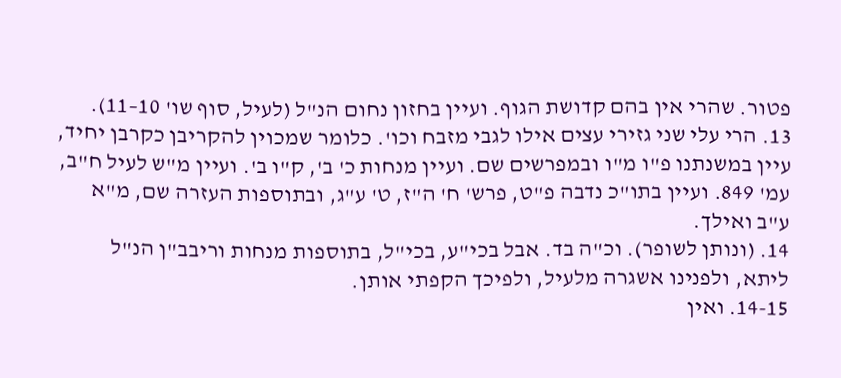פטור. שהרי אין בהם קדושת הגוף. ועיין בחזון נחום הנ"ל (לעיל, סוף שו' 10–11).
13. הרי עלי שני גזירי עצים אילו לגבי מזבח וכו'. כלומר שמכוין להקריבן כקרבן יחיד, עיין במשנתנו פ"ו מ"ו ובמפרשים שם. ועיין מנחות כ' ב', ק"ו ב'. ועיין מ"ש לעיל ח"ב, עמ' 849. ועיין בתו"כ נדבה פ"ט, פרש' ח' ה"ז, ט' ע"ג, ובתוספות העזרה שם, מ"א ע"ב ואילך.
14. (ונותן לשופר). וכ"ה בד. אבל בכי"ע, בכי"ל, בתוספות מנחות וריבב"ן הנ"ל ליתא, ולפנינו אשגרה מלעיל, ולפיכך הקפתי אותן.
14-15. ואין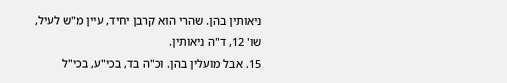ניאותין בהן. שהרי הוא קרבן יחיד, עיין מ"ש לעיל, שו' 12, ד"ה ניאותין.
15. אבל מועלין בהן. וכ"ה בד, בכי"ע, בכי"ל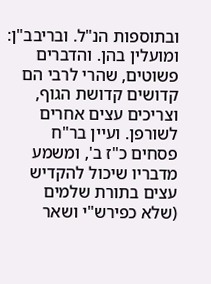ובתוספות הנ"ל. ובריבב"ן: ומועלין בהן. והדברים פשוטים, שהרי לרבי הם קדושים קדושת הגוף, וצריכים עצים אחרים לשורפן. ועיין בר"ח פסחים כ"ז ב', ומשמע מדבריו שיכול להקדיש עצים בתורת שלמים (שלא כפירש"י ושאר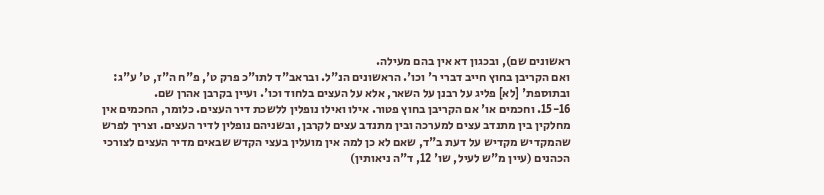ראשונים שם), ובכגון דא אין בהם מעילה.
ואם הקריבן בחוץ חייב דברי ר' וכו'. הראשונים הנ"ל. ובראב"ד לתו"כ פרק ט', פ"ח ה"ז, ט' ע"ג: ובתוספת' [לא] פליג על רבנן על השאר, אלא על העצים בלחוד וכו'. ועיין בקרבן אהרן שם.
15-16. וחכמים או' אם הקריבן בחוץ פטור. אילו ואילו נופלין ללשכת דיר העצים. כלומר, החכמים אין מחלקין בין מתנדב עצים למערכה ובין מתנדב עצים לקרבן, ובשניהם נופלין לדיר העצים. וצריך לפרש שהמקדיש מקדיש על דעת ב"ד, שאם לא כן למה אין מועלין בעצי הקדש שבאים מדיר העצים לצורכי הכהנים (עיין מ"ש לעיל, שו' 12, ד"ה ניאותין)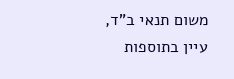משום תנאי ב"ד, עיין בתוספות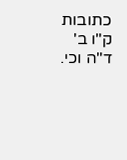כתובות ק"ו ב' ד"ה וכי.